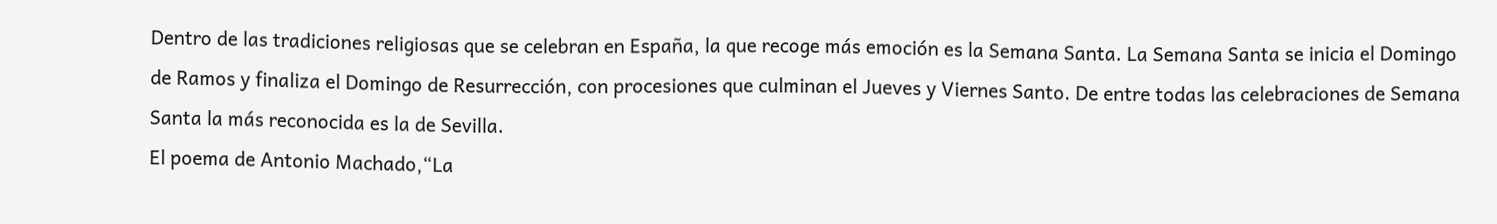Dentro de las tradiciones religiosas que se celebran en España, la que recoge más emoción es la Semana Santa. La Semana Santa se inicia el Domingo de Ramos y finaliza el Domingo de Resurrección, con procesiones que culminan el Jueves y Viernes Santo. De entre todas las celebraciones de Semana Santa la más reconocida es la de Sevilla.
El poema de Antonio Machado,“La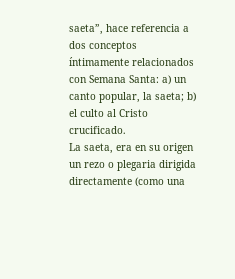saeta”, hace referencia a dos conceptos íntimamente relacionados con Semana Santa: a) un canto popular, la saeta; b) el culto al Cristo crucificado.
La saeta, era en su origen un rezo o plegaria dirigida directamente (como una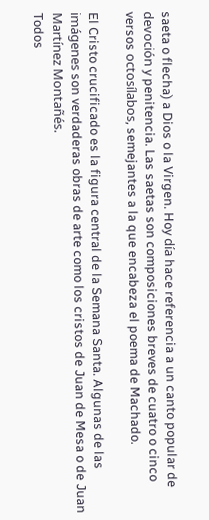saeta o flecha) a Dios o la Virgen. Hoy día hace referencia a un canto popular de devoción y penitencia. Las saetas son composiciones breves de cuatro o cinco versos octosílabos, semejantes a la que encabeza el poema de Machado.

El Cristo crucificado es la figura central de la Semana Santa. Algunas de las imágenes son verdaderas obras de arte como los cristos de Juan de Mesa o de Juan Martínez Montañés.
Todos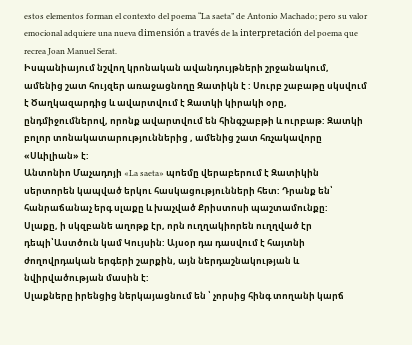estos elementos forman el contexto del poema “La saeta” de Antonio Machado; pero su valor emocional adquiere una nueva dimensión a través de la interpretación del poema que recrea Joan Manuel Serat.
Իսպանիայում նշվող կրոնական ավանդույթների շրջանակում, ամենից շատ հույզեր առաջացնողը Զատիկն է : Սուրբ շաբաթը սկսվում է Ծաղկազարդից և ավարտվում է Զատկի կիրակի օրը, ընդմիջումներով, որոնք ավարտվում են հինգշաբթի և ուրբաթ: Զատկի բոլոր տոնակատարություններից , ամենից շատ հռչակավորը «Սևիլիան» է:
Անտոնիո Մաչադոյի «La saeta» պոեմը վերաբերում է Զատիկին սերտորեն կապված երկու հասկացությունների հետ: Դրանք են՝ հանրաճանաչ երգ սլաքը և խաչված Քրիստոսի պաշտամունքը:
Սլաքը, ի սկզբանե աղոթք էր, որն ուղղակիորեն ուղղված էր դեպի՝Աստծուն կամ Կույսին: Այսօր դա դասվում է հայտնի ժողովրդական երգերի շարքին, այն ներդաշնակության և նվիրվածության մասին է:
Սլաքները իրենցից ներկայացնում են ՝ չորսից հինգ տողանի կարճ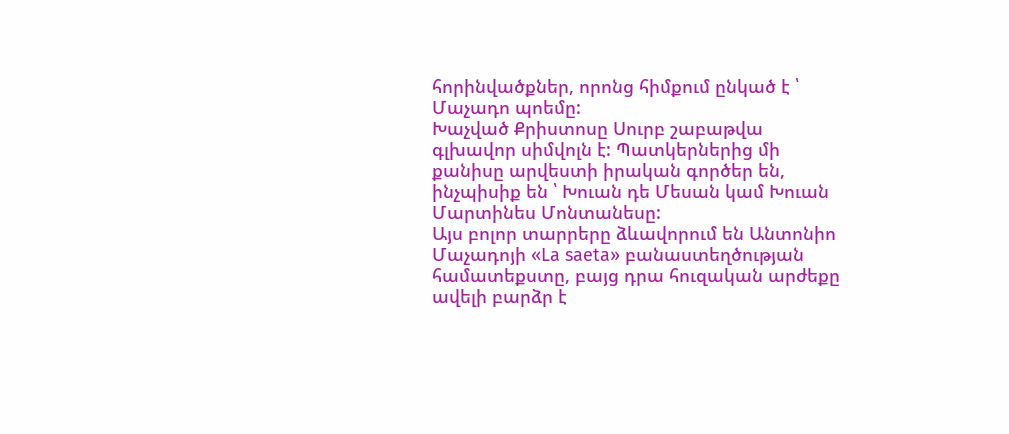հորինվածքներ, որոնց հիմքում ընկած է ՝ Մաչադո պոեմը:
Խաչված Քրիստոսը Սուրբ շաբաթվա գլխավոր սիմվոլն է: Պատկերներից մի քանիսը արվեստի իրական գործեր են, ինչպիսիք են ՝ Խուան դե Մեսան կամ Խուան Մարտինես Մոնտանեսը:
Այս բոլոր տարրերը ձևավորում են Անտոնիո Մաչադոյի «La saeta» բանաստեղծության համատեքստը, բայց դրա հուզական արժեքը ավելի բարձր է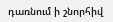դառնում ի շնորհիվ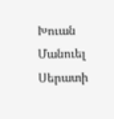Խուան Մանուել Սերատի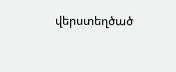վերստեղծած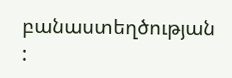բանաստեղծության :